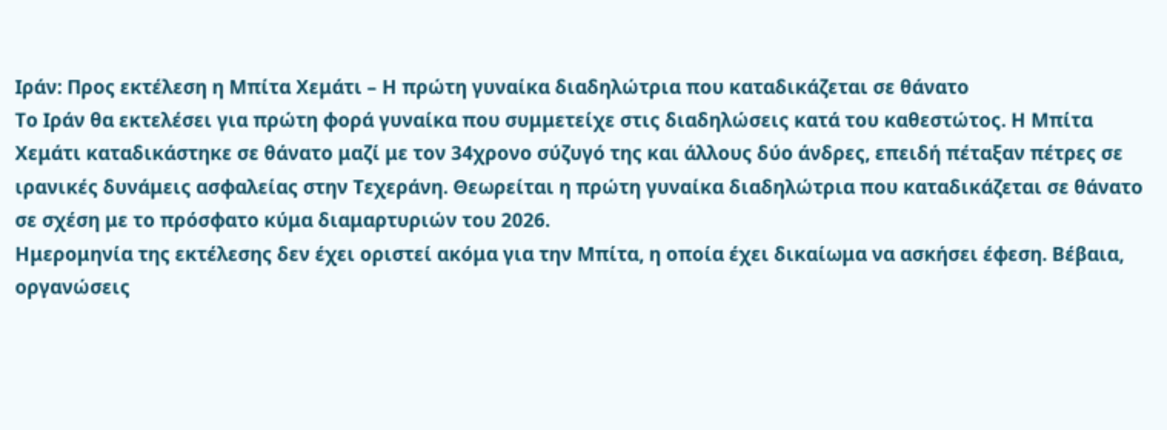Ιράν: Προς εκτέλεση η Μπίτα Χεμάτι – Η πρώτη γυναίκα διαδηλώτρια που καταδικάζεται σε θάνατο
Το Ιράν θα εκτελέσει για πρώτη φορά γυναίκα που συμμετείχε στις διαδηλώσεις κατά του καθεστώτος. Η Μπίτα Χεμάτι καταδικάστηκε σε θάνατο μαζί με τον 34χρονο σύζυγό της και άλλους δύο άνδρες, επειδή πέταξαν πέτρες σε ιρανικές δυνάμεις ασφαλείας στην Τεχεράνη. Θεωρείται η πρώτη γυναίκα διαδηλώτρια που καταδικάζεται σε θάνατο σε σχέση με το πρόσφατο κύμα διαμαρτυριών του 2026.
Ημερομηνία της εκτέλεσης δεν έχει οριστεί ακόμα για την Μπίτα, η οποία έχει δικαίωμα να ασκήσει έφεση. Βέβαια, οργανώσεις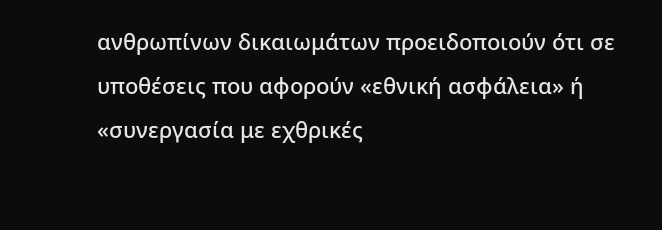ανθρωπίνων δικαιωμάτων προειδοποιούν ότι σε υποθέσεις που αφορούν «εθνική ασφάλεια» ή «συνεργασία με εχθρικές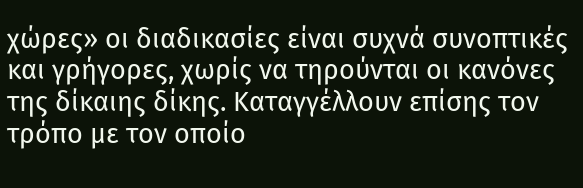χώρες» οι διαδικασίες είναι συχνά συνοπτικές και γρήγορες, χωρίς να τηρούνται οι κανόνες της δίκαιης δίκης. Καταγγέλλουν επίσης τον τρόπο με τον οποίο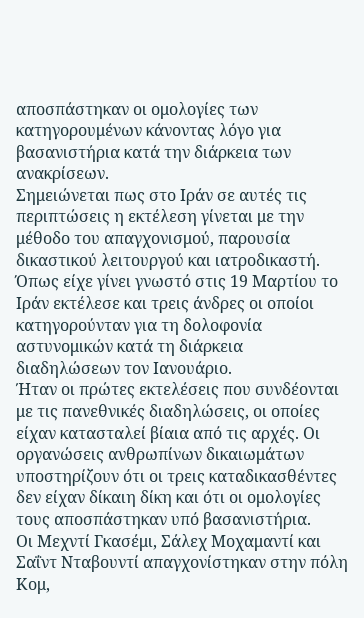αποσπάστηκαν οι ομολογίες των κατηγορουμένων κάνοντας λόγο για βασανιστήρια κατά την διάρκεια των ανακρίσεων.
Σημειώνεται πως στο Ιράν σε αυτές τις περιπτώσεις η εκτέλεση γίνεται με την μέθοδο του απαγχονισμού, παρουσία δικαστικού λειτουργού και ιατροδικαστή.
Όπως είχε γίνει γνωστό στις 19 Μαρτίου το Ιράν εκτέλεσε και τρεις άνδρες οι οποίοι κατηγορούνταν για τη δολοφονία αστυνομικών κατά τη διάρκεια διαδηλώσεων τον Ιανουάριο.
Ήταν οι πρώτες εκτελέσεις που συνδέονται με τις πανεθνικές διαδηλώσεις, οι οποίες είχαν κατασταλεί βίαια από τις αρχές. Οι οργανώσεις ανθρωπίνων δικαιωμάτων υποστηρίζουν ότι οι τρεις καταδικασθέντες δεν είχαν δίκαιη δίκη και ότι οι ομολογίες τους αποσπάστηκαν υπό βασανιστήρια.
Οι Μεχντί Γκασέμι, Σάλεχ Μοχαμαντί και Σαΐντ Νταβουντί απαγχονίστηκαν στην πόλη Κομ,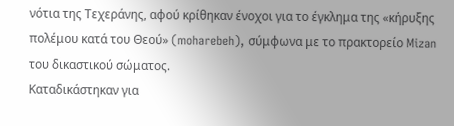νότια της Τεχεράνης, αφού κρίθηκαν ένοχοι για το έγκλημα της «κήρυξης πολέμου κατά του Θεού» (moharebeh), σύμφωνα με το πρακτορείο Mizan του δικαστικού σώματος.
Καταδικάστηκαν για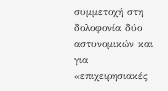συμμετοχή στη δολοφονία δύο αστυνομικών και για «επιχειρησιακές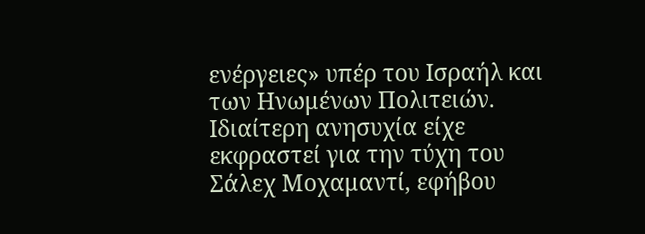ενέργειες» υπέρ του Ισραήλ και των Ηνωμένων Πολιτειών. Ιδιαίτερη ανησυχία είχε εκφραστεί για την τύχη του Σάλεχ Μοχαμαντί, εφήβου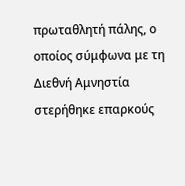πρωταθλητή πάλης, ο οποίος σύμφωνα με τη Διεθνή Αμνηστία στερήθηκε επαρκούς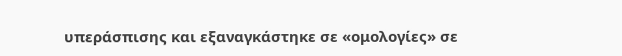υπεράσπισης και εξαναγκάστηκε σε «ομολογίες» σε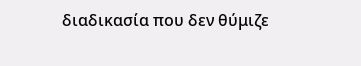διαδικασία που δεν θύμιζε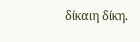δίκαιη δίκη.